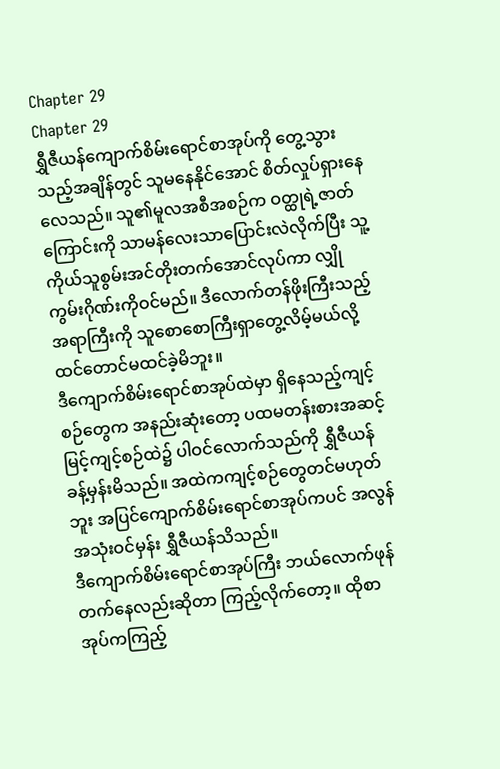Chapter 29
Chapter 29
ရွှီဇီယန်ကျောက်စိမ်းရောင်စာအုပ်ကို တွေ့သွားသည့်အချိန်တွင် သူမနေနိုင်အောင် စိတ်လှုပ်ရှားနေလေသည်။ သူ၏မူလအစီအစဉ်က ဝတ္ထုရဲ့ဇာတ်ကြောင်းကို သာမန်လေးသာပြောင်းလဲလိုက်ပြီး သူ့ကိုယ်သူစွမ်းအင်တိုးတက်အောင်လုပ်ကာ လျှိုကွမ်းဂိုဏ်းကိုဝင်မည်။ ဒီလောက်တန်ဖိုးကြီးသည့်အရာကြီးကို သူစောစောကြီးရှာတွေ့လိမ့်မယ်လို့ ထင်တောင်မထင်ခဲ့မိဘူး။
ဒီကျောက်စိမ်းရောင်စာအုပ်ထဲမှာ ရှိနေသည့်ကျင့်စဉ်တွေက အနည်းဆုံးတော့ ပထမတန်းစားအဆင့်မြင့်ကျင့်စဉ်ထဲ၌ ပါဝင်လောက်သည်ကို ရွှီဇီယန်ခန့်မှန်းမိသည်။ အထဲကကျင့်စဉ်တွေတင်မဟုတ်ဘူး အပြင်ကျောက်စိမ်းရောင်စာအုပ်ကပင် အလွန်အသုံးဝင်မှန်း ရွှီဇီယန်သိသည်။
ဒီကျောက်စိမ်းရောင်စာအုပ်ကြီး ဘယ်လောက်ဖုန်တက်နေလည်းဆိုတာ ကြည့်လိုက်တော့။ ထိုစာအုပ်ကကြည့်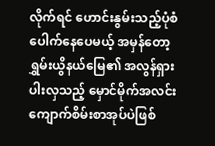လိုက်ရင် ဟောင်းနွမ်းသည့်ပုံစံပေါက်နေပေမယ့် အမှန်တော့ ရွှမ်းယွိနယ်မြေ၏ အလွန်ရှားပါးလှသည့် မှောင်မိုက်အလင်းကျောက်စိမ်းစာအုပ်ပဲဖြစ်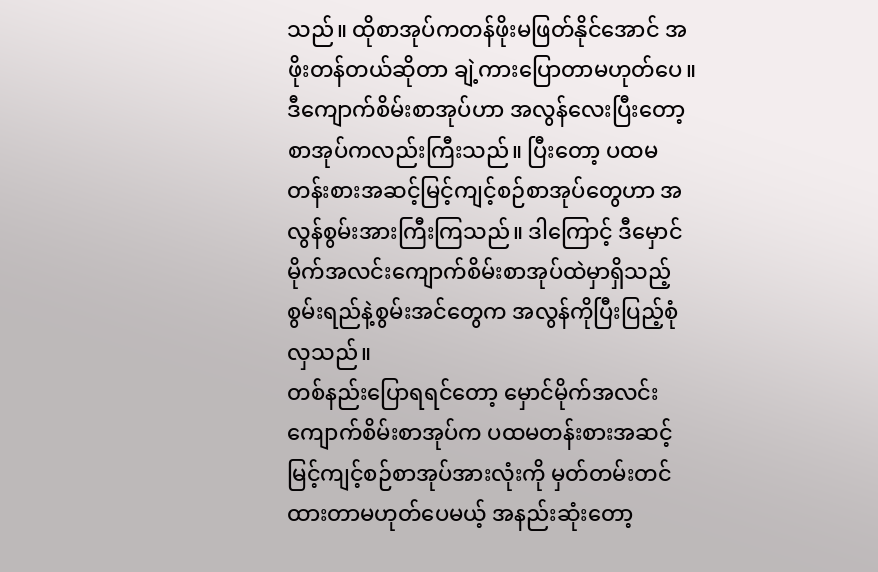သည်။ ထိုစာအုပ်ကတန်ဖိုးမဖြတ်နိုင်အောင် အဖိုးတန်တယ်ဆိုတာ ချဲ့ကားပြောတာမဟုတ်ပေ။
ဒီကျောက်စိမ်းစာအုပ်ဟာ အလွန်လေးပြီးတော့ စာအုပ်ကလည်းကြီးသည်။ ပြီးတော့ ပထမတန်းစားအဆင့်မြင့်ကျင့်စဉ်စာအုပ်တွေဟာ အလွန်စွမ်းအားကြီးကြသည်။ ဒါကြောင့် ဒီမှောင်မိုက်အလင်းကျောက်စိမ်းစာအုပ်ထဲမှာရှိသည့် စွမ်းရည်နဲ့စွမ်းအင်တွေက အလွန်ကိုပြီးပြည့်စုံလှသည်။
တစ်နည်းပြောရရင်တော့ မှောင်မိုက်အလင်းကျောက်စိမ်းစာအုပ်က ပထမတန်းစားအဆင့်မြင့်ကျင့်စဉ်စာအုပ်အားလုံးကို မှတ်တမ်းတင်ထားတာမဟုတ်ပေမယ့် အနည်းဆုံးတော့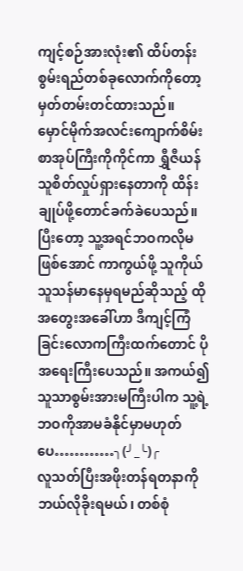ကျင့်စဉ်အားလုံး၏ ထိပ်တန်းစွမ်းရည်တစ်ခုလောက်ကိုတော့ မှတ်တမ်းတင်ထားသည်။
မှောင်မိုက်အလင်းကျောက်စိမ်းစာအုပ်ကြီးကိုကိုင်ကာ ရွှီဇီယန်သူစိတ်လှုပ်ရှားနေတာကို ထိန်းချုပ်ဖို့တောင်ခက်ခဲပေသည်။ ပြီးတော့ သူ့အရင်ဘဝကလိုမဖြစ်အောင် ကာကွယ်ဖို့ သူကိုယ်သူသန်မာနေမှရမည်ဆိုသည့် ထိုအတွေးအခေါ်ဟာ ဒီကျင့်ကြံခြင်းလောကကြီးထက်တောင် ပိုအရေးကြီးပေသည်။ အကယ်၍ သူသာစွမ်းအားမကြီးပါက သူ့ရဲ့ဘဝကိုအာမခံနိုင်မှာမဟုတ်ပေ…………╮(╯_╰)╭
လူသတ်ပြီးအဖိုးတန်ရတနာကို ဘယ်လိုခိုးရမယ်၊ တစ်စုံ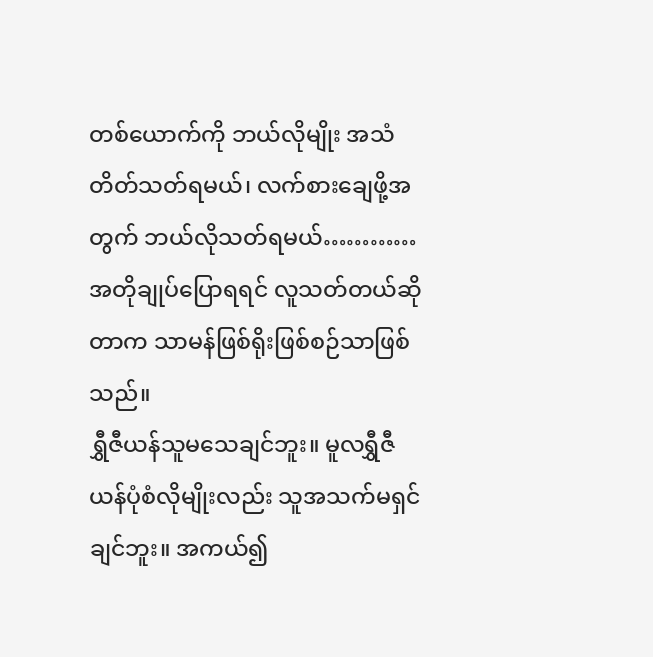တစ်ယောက်ကို ဘယ်လိုမျိုး အသံတိတ်သတ်ရမယ်၊ လက်စားချေဖို့အတွက် ဘယ်လိုသတ်ရမယ်…………အတိုချုပ်ပြောရရင် လူသတ်တယ်ဆိုတာက သာမန်ဖြစ်ရိုးဖြစ်စဉ်သာဖြစ်သည်။
ရွှီဇီယန်သူမသေချင်ဘူး။ မူလရွှီဇီယန်ပုံစံလိုမျိုးလည်း သူအသက်မရှင်ချင်ဘူး။ အကယ်၍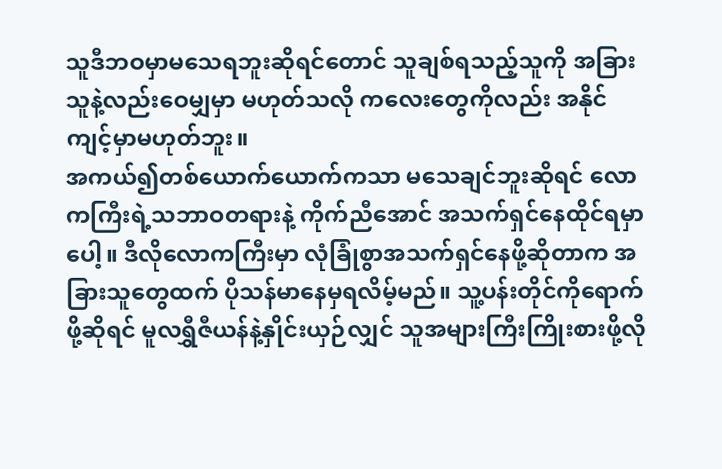သူဒီဘဝမှာမသေရဘူးဆိုရင်တောင် သူချစ်ရသည့်သူကို အခြားသူနဲ့လည်းဝေမျှမှာ မဟုတ်သလို ကလေးတွေကိုလည်း အနိုင်ကျင့်မှာမဟုတ်ဘူး။
အကယ်၍တစ်ယောက်ယောက်ကသာ မသေချင်ဘူးဆိုရင် လောကကြီးရဲ့သဘာဝတရားနဲ့ ကိုက်ညီအောင် အသက်ရှင်နေထိုင်ရမှာပေါ့။ ဒီလိုလောကကြီးမှာ လုံခြုံစွာအသက်ရှင်နေဖို့ဆိုတာက အခြားသူတွေထက် ပိုသန်မာနေမှရလိမ့်မည်။ သူ့ပန်းတိုင်ကိုရောက်ဖို့ဆိုရင် မူလရွှီဇီယန်နဲ့နှိုင်းယှဉ်လျှင် သူအများကြီးကြိုးစားဖို့လို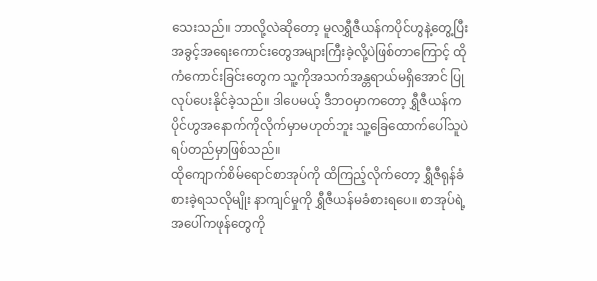သေးသည်။ ဘာလို့လဲဆိုတော့ မူလရွှီဇီယန်ကပိုင်ဟွနဲ့တွေ့ပြီး အခွင့်အရေးကောင်းတွေအများကြီးခဲ့လို့ပဲဖြစ်တာကြောင့် ထိုကံကောင်းခြင်းတွေက သူ့ကိုအသက်အန္တရာယ်မရှိအောင် ပြုလုပ်ပေးနိုင်ခဲ့သည်။ ဒါပေမယ့် ဒီဘဝမှာကတော့ ရွှီဇီယန်က ပိုင်ဟွအနောက်ကိုလိုက်မှာမဟုတ်ဘူး သူ့ခြေထောက်ပေါ်သူပဲရပ်တည်မှာဖြစ်သည်။
ထိုကျောက်စိမ်ရောင်စာအုပ်ကို ထိကြည့်လိုက်တော့ ရွှီဇီရုန်ခံစားခဲ့ရသလိုမျိုး နာကျင်မှုကို ရွှီဇီယန်မခံစားရပေ။ စာအုပ်ရဲ့အပေါ်ကဖုန်တွေကို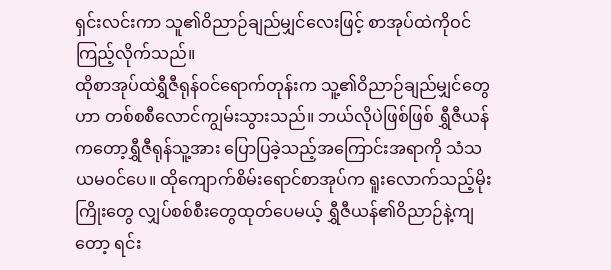ရှင်းလင်းကာ သူ၏ဝိညာဉ်ချည်မျှင်လေးဖြင့် စာအုပ်ထဲကိုဝင်ကြည့်လိုက်သည်။
ထိုစာအုပ်ထဲရွှီဇီရုန်ဝင်ရောက်တုန်းက သူ့၏ဝိညာဉ်ချည်မျှင်တွေဟာ တစ်စစီလောင်ကျွမ်းသွားသည်။ ဘယ်လိုပဲဖြစ်ဖြစ် ရွှီဇီယန်ကတော့ရွှီဇီရုန်သူ့အား ပြောပြခဲ့သည့်အကြောင်းအရာကို သံသယမဝင်ပေ။ ထိုကျောက်စိမ်းရောင်စာအုပ်က ရူးလောက်သည့်မိုးကြိုးတွေ လျှပ်စစ်စီးတွေထုတ်ပေမယ့် ရွှီဇီယန်၏ဝိညာဉ်နဲ့ကျတော့ ရင်း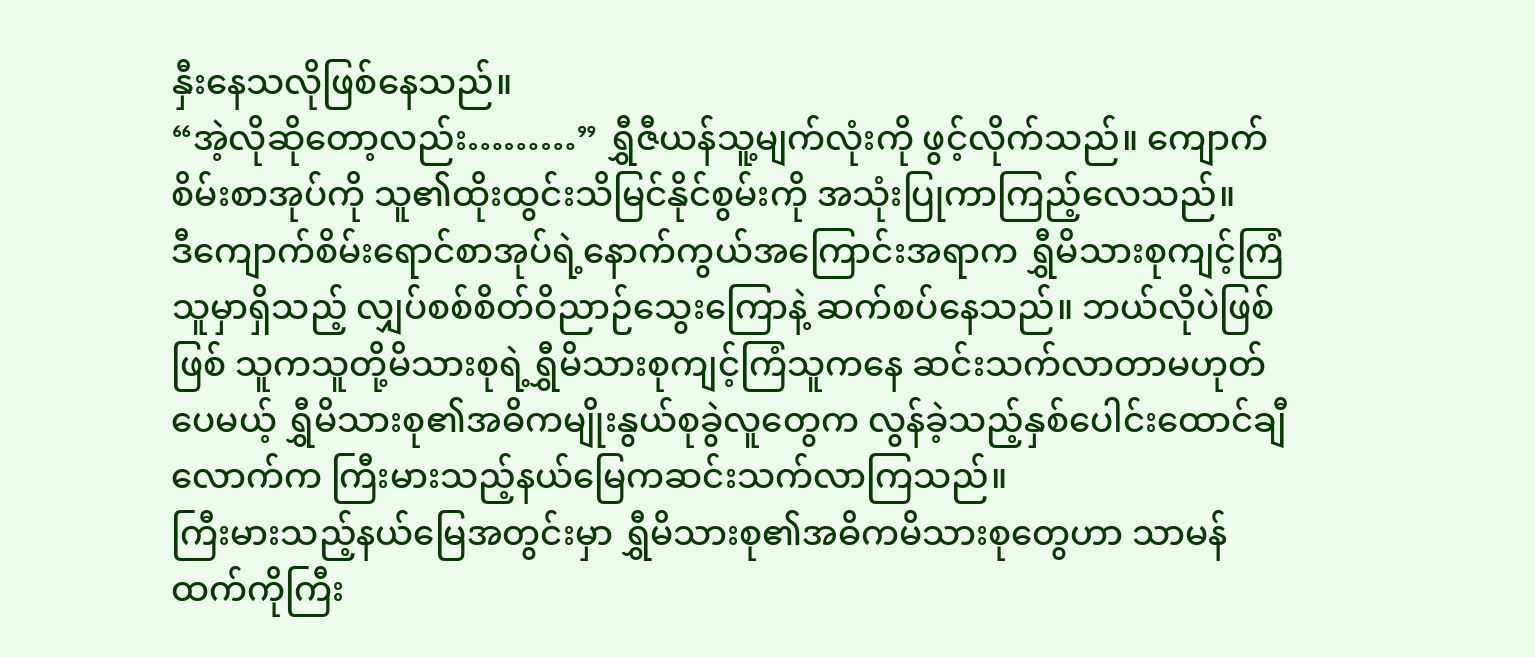နှီးနေသလိုဖြစ်နေသည်။
“အဲ့လိုဆိုတော့လည်း………” ရွှီဇီယန်သူ့မျက်လုံးကို ဖွင့်လိုက်သည်။ ကျောက်စိမ်းစာအုပ်ကို သူ၏ထိုးထွင်းသိမြင်နိုင်စွမ်းကို အသုံးပြုကာကြည့်လေသည်။
ဒီကျောက်စိမ်းရောင်စာအုပ်ရဲ့နောက်ကွယ်အကြောင်းအရာက ရွှီမိသားစုကျင့်ကြံသူမှာရှိသည့် လျှပ်စစ်စိတ်ဝိညာဉ်သွေးကြောနဲ့ ဆက်စပ်နေသည်။ ဘယ်လိုပဲဖြစ်ဖြစ် သူကသူတို့မိသားစုရဲ့ရွှီမိသားစုကျင့်ကြံသူကနေ ဆင်းသက်လာတာမဟုတ်ပေမယ့် ရွှီမိသားစု၏အဓိကမျိုးနွယ်စုခွဲလူတွေက လွန်ခဲ့သည့်နှစ်ပေါင်းထောင်ချီလောက်က ကြီးမားသည့်နယ်မြေကဆင်းသက်လာကြသည်။
ကြီးမားသည့်နယ်မြေအတွင်းမှာ ရွှီမိသားစု၏အဓိကမိသားစုတွေဟာ သာမန်ထက်ကိုကြီး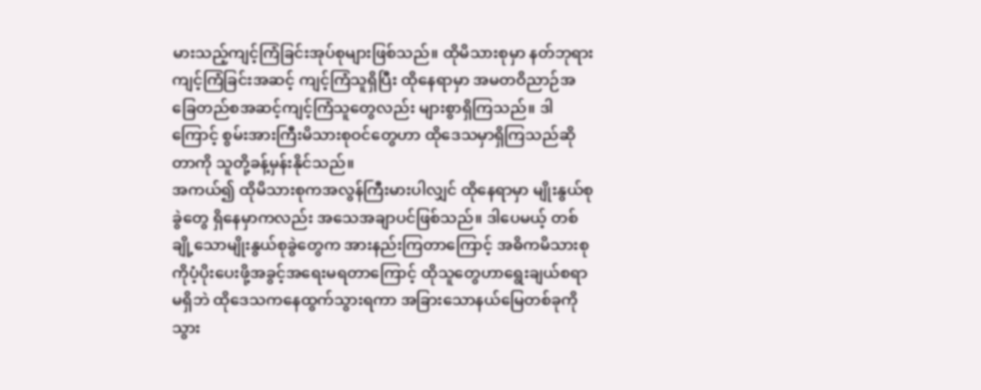မားသည့်ကျင့်ကြံခြင်းအုပ်စုများဖြစ်သည်။ ထိုမိသားစုမှာ နတ်ဘုရားကျင့်ကြံခြင်းအဆင့် ကျင့်ကြံသူရှိပြီး ထိုနေရာမှာ အမတဝိညာဉ်အခြေတည်စအဆင့်ကျင့်ကြံသူတွေလည်း များစွာရှိကြသည်။ ဒါကြောင့် စွမ်းအားကြီးမိသားစုဝင်တွေဟာ ထိုဒေသမှာရှိကြသည်ဆိုတာကို သူတို့ခန့်မှန်းနိုင်သည်။
အကယ်၍ ထိုမိသားစုကအလွန်ကြီးမားပါလျှင် ထိုနေရာမှာ မျိုးနွယ်စုခွဲတွေ ရှိနေမှာကလည်း အသေအချာပင်ဖြစ်သည်။ ဒါပေမယ့် တစ်ချို့သောမျိုးနွယ်စုခွဲတွေက အားနည်းကြတာကြောင့် အဓိကမိသားစုကိုပံ့ပိုးပေးဖို့အခွင့်အရေးမရတာကြောင့် ထိုသူတွေဟာရွေးချယ်စရာမရှိဘဲ ထိုဒေသကနေထွက်သွားရကာ အခြားသောနယ်မြေတစ်ခုကိုသွား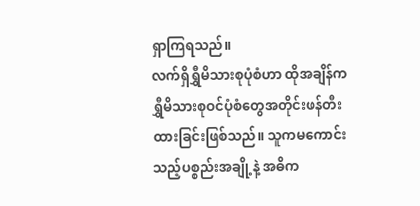ရှာကြရသည်။
လက်ရှိရွှီမိသားစုပုံစံဟာ ထိုအချိန်ကရွှီမိသားစုဝင်ပုံစံတွေအတိုင်းဖန်တီးထားခြင်းဖြစ်သည်။ သူကမကောင်းသည့်ပစ္စည်းအချို့နဲ့ အဓိက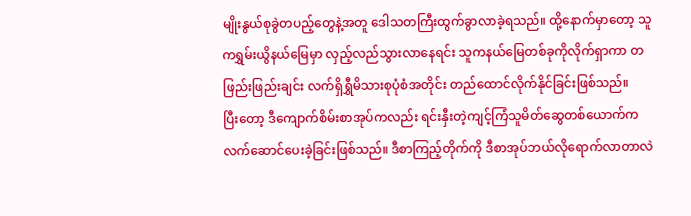မျိုးနွယ်စုခွဲတပည့်တွေနဲ့အတူ ဒေါသတကြီးထွက်ခွာလာခဲ့ရသည်။ ထို့နောက်မှာတော့ သူကရွှမ်းယွိနယ်မြေမှာ လှည့်လည်သွားလာနေရင်း သူကနယ်မြေတစ်ခုကိုလိုက်ရှာကာ တဖြည်းဖြည်းချင်း လက်ရှိရွှီမိသားစုပုံစံအတိုင်း တည်ထောင်လိုက်နိုင်ခြင်းဖြစ်သည်။
ပြီးတော့ ဒီကျောက်စိမ်းစာအုပ်ကလည်း ရင်းနှီးတဲ့ကျင့်ကြံသူမိတ်ဆွေတစ်ယောက်က လက်ဆောင်ပေးခဲ့ခြင်းဖြစ်သည်။ ဒီစာကြည့်တိုက်ကို ဒီစာအုပ်ဘယ်လိုရောက်လာတာလဲ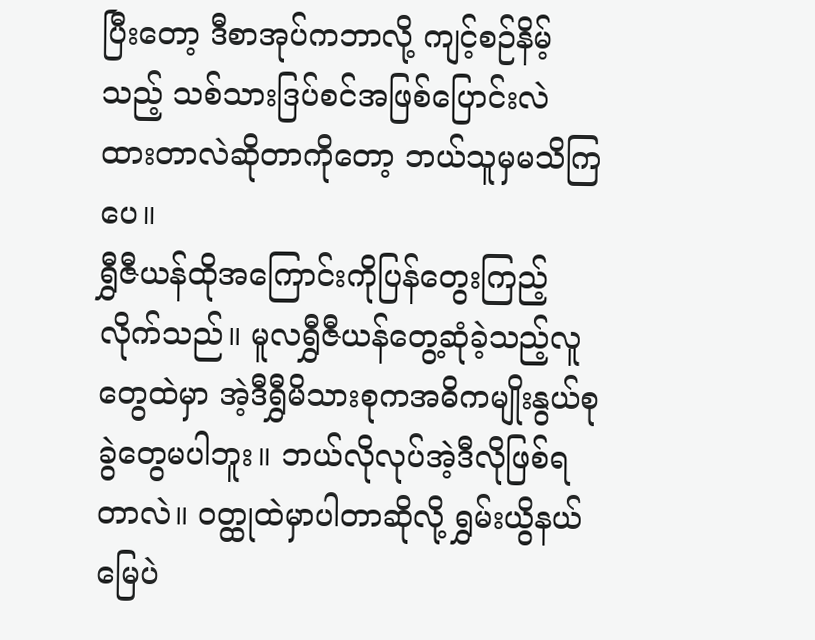ပြီးတော့ ဒီစာအုပ်ကဘာလို့ ကျင့်စဉ်နိမ့်သည့် သစ်သားဒြပ်စင်အဖြစ်ပြောင်းလဲထားတာလဲဆိုတာကိုတော့ ဘယ်သူမှမသိကြပေ။
ရွှီဇီယန်ထိုအကြောင်းကိုပြန်တွေးကြည့်လိုက်သည်။ မူလရွှီဇီယန်တွေ့ဆုံခဲ့သည့်လူတွေထဲမှာ အဲ့ဒီရွှီမိသားစုကအဓိကမျိုးနွယ်စုခွဲတွေမပါဘူး။ ဘယ်လိုလုပ်အဲ့ဒီလိုဖြစ်ရတာလဲ။ ဝတ္ထုထဲမှာပါတာဆိုလို့ ရွှမ်းယွိနယ်မြေပဲ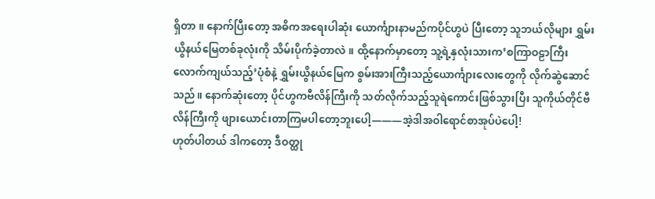ရှိတာ။ နောက်ပြီးတော့ အဓိကအရေးပါဆုံး ယောင်္ကျားနာမည်ကပိုင်ဟွပဲ ပြီးတော့ သူဘယ်လိုများ ရွှမ်းယွိနယ်မြေတစ်ခုလုံးကို သိမ်းပိုက်ခဲ့တာလဲ။ ထို့နောက်မှာတော့ သူ့ရဲ့နှလုံးသားက’စကြာဝဠာကြီးလောက်ကျယ်သည့်’ပုံစံနဲ့ ရွှမ်းယွိနယ်မြေက စွမ်းအားကြီးသည့်ယောင်္ကျားလေးတွေကို လိုက်ဆွဲဆောင်သည်။ နောက်ဆုံးတော့ ပိုင်ဟွကဗီလိန်ကြီးကို သတ်လိုက်သည့်သူရဲကောင်းဖြစ်သွားပြီး သူကိုယ်တိုင်ဗီလိန်ကြီးကို ဖျားယောင်းတာကြမပါတော့ဘူးပေါ့———အဲ့ဒါအဝါရောင်စာအုပ်ပဲပေါ့!
ဟုတ်ပါတယ် ဒါကတော့ ဒီဝတ္ထု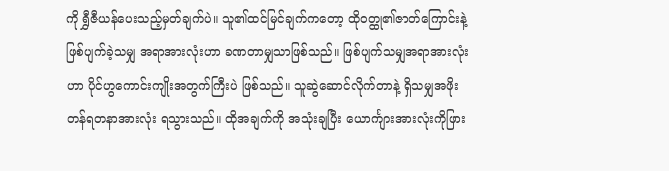ကို ရွှီဇီယန်ပေးသည့်မှတ်ချက်ပဲ။ သူ၏ထင်မြင်ချက်ကတော့ ထိုဝတ္ထု၏ဇာတ်ကြောင်းနဲ့ ဖြစ်ပျက်ခဲ့သမျှ အရာအားလုံးဟာ ခဏတာမျှသာဖြစ်သည်။ ဖြစ်ပျက်သမျှအရာအားလုံးဟာ ပိုင်ဟွကောင်းကျိုးအတွက်ကြီးပဲ ဖြစ်သည်။ သူဆွဲဆောင်လိုက်တာနဲ့ ရှိသမျှအဖိုးတန်ရတနာအားလုံး ရသွားသည်။ ထိုအချက်ကို အသုံးချပြီး ယောင်္ကျားအားလုံးကိုဖြား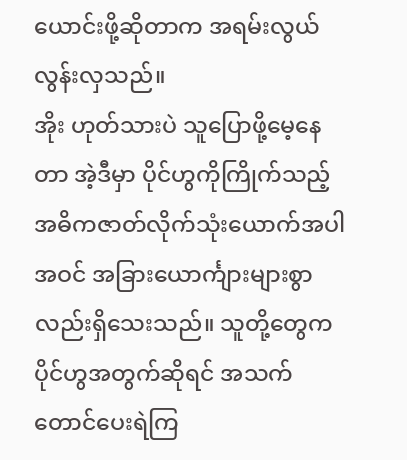ယောင်းဖို့ဆိုတာက အရမ်းလွယ်လွန်းလှသည်။
အိုး ဟုတ်သားပဲ သူပြောဖို့မေ့နေတာ အဲ့ဒီမှာ ပိုင်ဟွကိုကြိုက်သည့် အဓိကဇာတ်လိုက်သုံးယောက်အပါအဝင် အခြားယောင်္ကျားများစွာလည်းရှိသေးသည်။ သူတို့တွေက ပိုင်ဟွအတွက်ဆိုရင် အသက်တောင်ပေးရဲကြ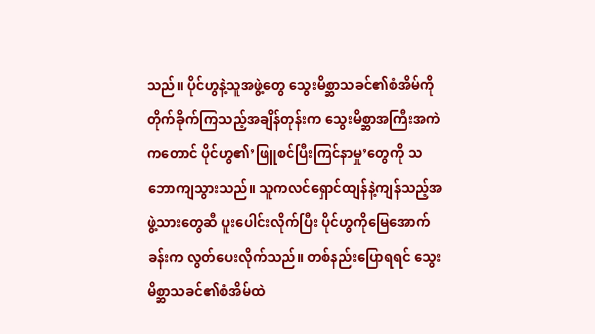သည်။ ပိုင်ဟွနဲ့သူအဖွဲ့တွေ သွေးမိစ္ဆာသခင်၏စံအိမ်ကို တိုက်ခိုက်ကြသည့်အချိန်တုန်းက သွေးမိစ္ဆာအကြီးအကဲကတောင် ပိုင်ဟွ၏’ဖြူစင်ပြီးကြင်နာမှု’တွေကို သဘောကျသွားသည်။ သူကလင်ရှောင်ထျန်နဲ့ကျန်သည့်အဖွဲ့သားတွေဆီ ပူးပေါင်းလိုက်ပြီး ပိုင်ဟွကိုမြေအောက်ခန်းက လွတ်ပေးလိုက်သည်။ တစ်နည်းပြောရရင် သွေးမိစ္ဆာသခင်၏စံအိမ်ထဲ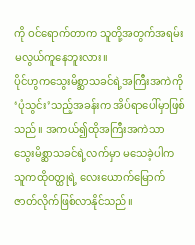ကို ဝင်ရောက်တာက သူတို့အတွက်အရမ်းမလွယ်ကူနေဘူးလား။
ပိုင်ဟွကသွေးမိစ္ဆာသခင်ရဲ့အကြီးအကဲကို ‘ပုံသွင်း’သည့်အခန်းက အိပ်ရာပေါ်မှာဖြစ်သည်။ အကယ်၍ထိုအကြီးအကဲသာ သွေးမိစ္ဆာသခင်ရဲ့လက်မှာ မသေခဲ့ပါက သူကထိုဝတ္ထုရဲ့ လေးယောက်မြောက်ဇာတ်လိုက်ဖြစ်လာနိုင်သည်။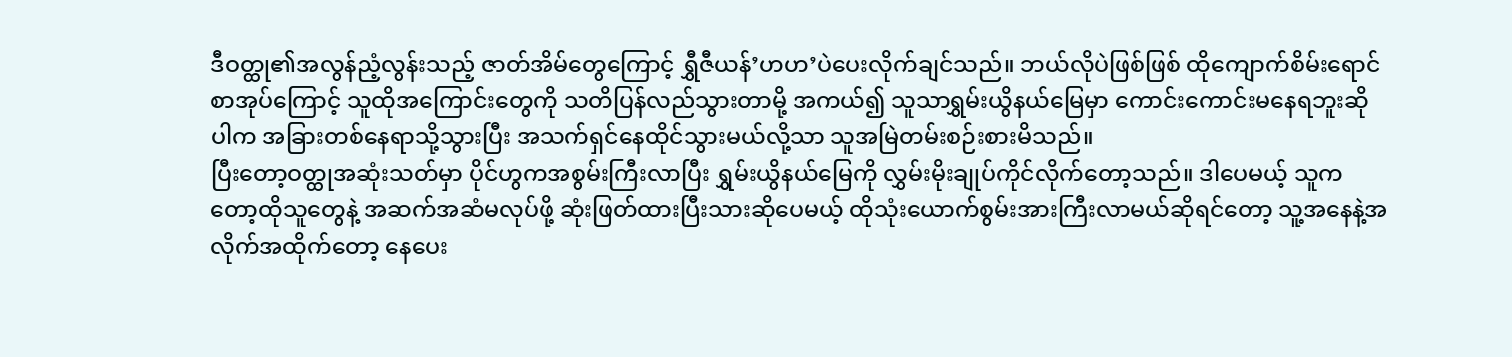ဒီဝတ္ထု၏အလွန်ညံ့လွန်းသည့် ဇာတ်အိမ်တွေကြောင့် ရွှီဇီယန်’ဟဟ’ပဲပေးလိုက်ချင်သည်။ ဘယ်လိုပဲဖြစ်ဖြစ် ထိုကျောက်စိမ်းရောင်စာအုပ်ကြောင့် သူထိုအကြောင်းတွေကို သတိပြန်လည်သွားတာမို့ အကယ်၍ သူသာရွှမ်းယွိနယ်မြေမှာ ကောင်းကောင်းမနေရဘူးဆိုပါက အခြားတစ်နေရာသို့သွားပြီး အသက်ရှင်နေထိုင်သွားမယ်လို့သာ သူအမြဲတမ်းစဉ်းစားမိသည်။
ပြီးတော့ဝတ္ထုအဆုံးသတ်မှာ ပိုင်ဟွကအစွမ်းကြီးလာပြီး ရွှမ်းယွိနယ်မြေကို လွှမ်းမိုးချုပ်ကိုင်လိုက်တော့သည်။ ဒါပေမယ့် သူကတော့ထိုသူတွေနဲ့ အဆက်အဆံမလုပ်ဖို့ ဆုံးဖြတ်ထားပြီးသားဆိုပေမယ့် ထိုသုံးယောက်စွမ်းအားကြီးလာမယ်ဆိုရင်တော့ သူ့အနေနဲ့အလိုက်အထိုက်တော့ နေပေး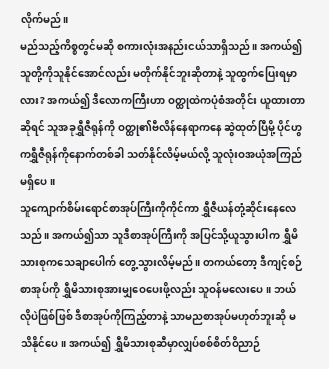လိုက်မည်။
မည်သည့်ကိစ္စတွင်မဆို စကားလုံးအနည်းငယ်သာရှိသည်။ အကယ်၍ သူတို့ကိုသူနိုင်အောင်လည်း မတိုက်နိုင်ဘူးဆိုတာနဲ့ သူထွက်ပြေးရမှာလား? အကယ်၍ ဒီလောကကြီးဟာ ဝတ္ထုထဲကပုံစံအတိုင်း ယူထားတာဆိုရင် သူအခုရွှီဇီရုန်ကို ဝတ္ထု၏ဗီလိန်နေရာကနေ ဆွဲထုတ်ပြီမို့ ပိုင်ဟွကရွှီဇီရုန်ကိုနောက်တစ်ခါ သတ်နိုင်လိမ့်မယ်လို့ သူလုံးဝအယုံအကြည်မရှိပေ။
သူကျောက်စိမ်းရောင်စာအုပ်ကြီးကိုကိုင်ကာ ရွှီဇီယန်တုံ့ဆိုင်းနေလေသည်။ အကယ်၍သာ သူဒီစာအုပ်ကြီးကို အပြင်သို့ယူသွားပါက ရွှီမိသားစုကသေချာပေါက် တွေ့သွားလိမ့်မည်။ တကယ်တော့ ဒီကျင့်စဉ်စာအုပ်ကို ရွှီမိသားစုအားမျှဝေပေးဖို့လည်း သူဝန်မလေးပေ။ ဘယ်လိုပဲဖြစ်ဖြစ် ဒီစာအုပ်ကိုကြည့်တာနဲ့ သာမညစာအုပ်မဟုတ်ဘူးဆို မသိနိုင်ပေ။ အကယ်၍ ရွှီမိသားစုဆီမှာလျှပ်စစ်စိတ်ဝိညာဉ်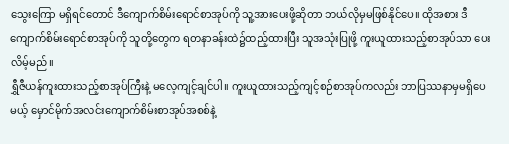သွေးကြော မရှိရင်တောင် ဒီကျောက်စိမ်းရောင်စာအုပ်ကို သူ့အားပေးဖို့ဆိုတာ ဘယ်လိုမှမဖြစ်နိုင်ပေ။ ထိုအစား ဒီကျောက်စိမ်းရောင်စာအုပ်ကို သူတို့တွေက ရတနာခန်းထဲ၌ထည့်ထားပြီး သူအသုံးပြုဖို့ ကူးယူထားသည့်စာအုပ်သာ ပေးလိမ့်မည်။
ရွှီဇီယန်ကူးထားသည့်စာအုပ်ကြီးနဲ့ မလေ့ကျင့်ချင်ပါ။ ကူးယူထားသည့်ကျင့်စဉ်စာအုပ်ကလည်း ဘာပြဿနာမှမရှိပေမယ့် မှောင်မိုက်အလင်းကျောက်စိမ်းစာအုပ်အစစ်နဲ့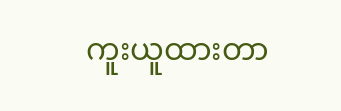ကူးယူထားတာ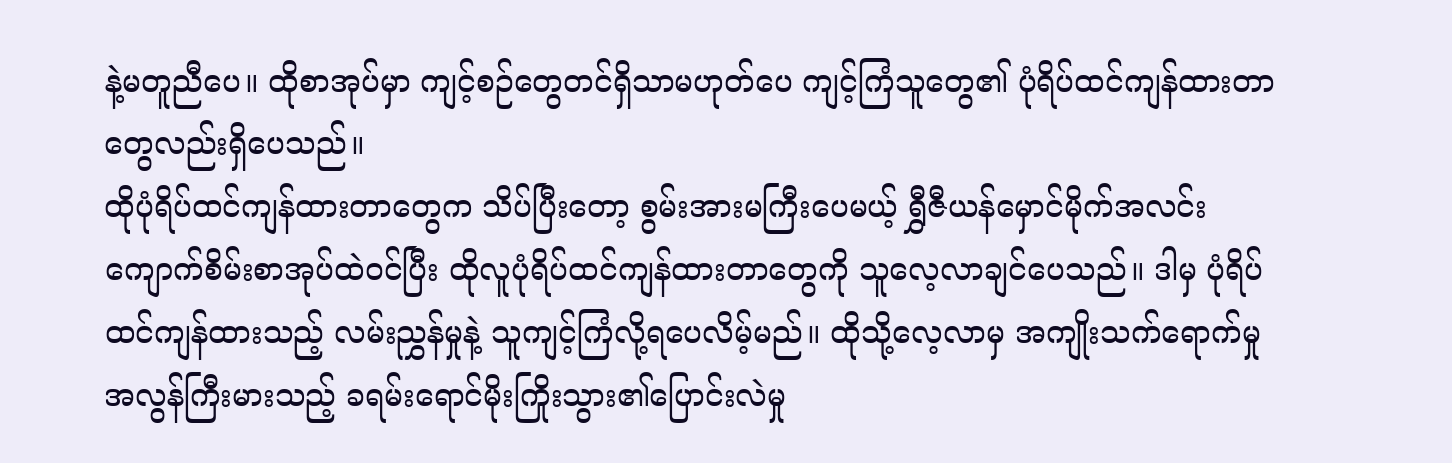နဲ့မတူညီပေ။ ထိုစာအုပ်မှာ ကျင့်စဉ်တွေတင်ရှိသာမဟုတ်ပေ ကျင့်ကြံသူတွေ၏ ပုံရိပ်ထင်ကျန်ထားတာတွေလည်းရှိပေသည်။
ထိုပုံရိပ်ထင်ကျန်ထားတာတွေက သိပ်ပြီးတော့ စွမ်းအားမကြီးပေမယ့် ရွှီဇီယန်မှောင်မိုက်အလင်းကျောက်စိမ်းစာအုပ်ထဲဝင်ပြီး ထိုလူပုံရိပ်ထင်ကျန်ထားတာတွေကို သူလေ့လာချင်ပေသည်။ ဒါမှ ပုံရိပ်ထင်ကျန်ထားသည့် လမ်းညွှန်မှုနဲ့ သူကျင့်ကြံလို့ရပေလိမ့်မည်။ ထိုသို့လေ့လာမှ အကျိုးသက်ရောက်မှု အလွန်ကြီးမားသည့် ခရမ်းရောင်မိုးကြိုးသွား၏ပြောင်းလဲမှု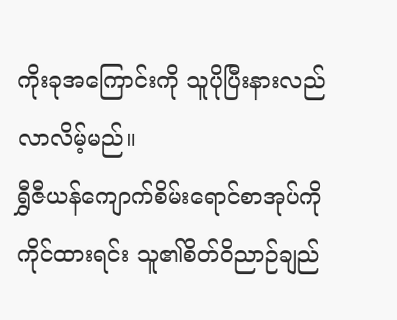ကိုးခုအကြောင်းကို သူပိုပြီးနားလည်လာလိမ့်မည်။
ရွှီဇီယန်ကျောက်စိမ်းရောင်စာအုပ်ကို ကိုင်ထားရင်း သူ၏စိတ်ဝိညာဉ်ချည်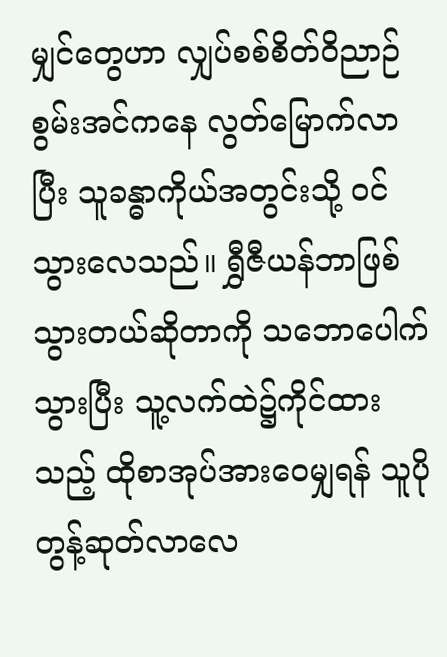မျှင်တွေဟာ လျှပ်စစ်စိတ်ဝိညာဉ်စွမ်းအင်ကနေ လွတ်မြောက်လာပြီး သူခန္ဓာကိုယ်အတွင်းသို့ ဝင်သွားလေသည်။ ရွှီဇီယန်ဘာဖြစ်သွားတယ်ဆိုတာကို သဘောပေါက်သွားပြီး သူ့လက်ထဲ၌ကိုင်ထားသည့် ထိုစာအုပ်အားဝေမျှရန် သူပိုတွန့်ဆုတ်လာလေ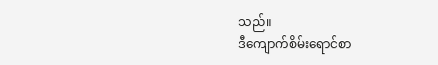သည်။
ဒီကျောက်စိမ်းရောင်စာ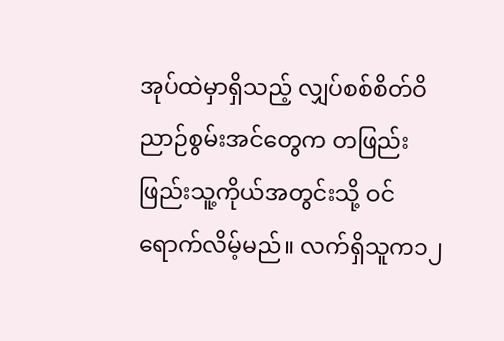အုပ်ထဲမှာရှိသည့် လျှပ်စစ်စိတ်ဝိညာဉ်စွမ်းအင်တွေက တဖြည်းဖြည်းသူ့ကိုယ်အတွင်းသို့ ဝင်ရောက်လိမ့်မည်။ လက်ရှိသူက၁၂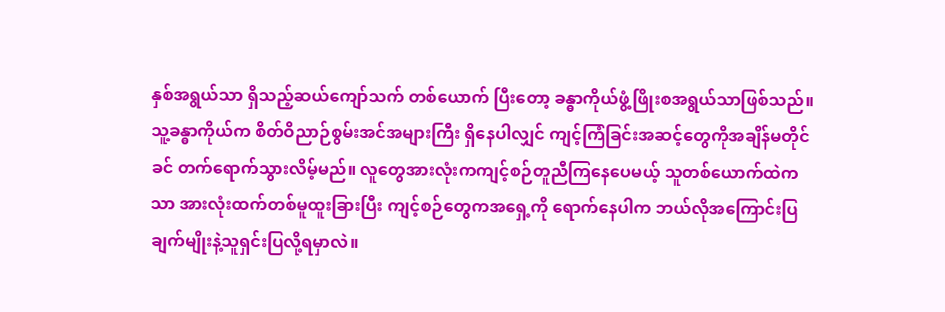နှစ်အရွယ်သာ ရှိသည့်ဆယ်ကျော်သက် တစ်ယောက် ပြီးတော့ ခန္ဓာကိုယ်ဖွံ့ဖြိုးစအရွယ်သာဖြစ်သည်။ သူ့ခန္ဓာကိုယ်က စိတ်ဝိညာဉ်စွမ်းအင်အများကြီး ရှိနေပါလျှင် ကျင့်ကြံခြင်းအဆင့်တွေကိုအချိန်မတိုင်ခင် တက်ရောက်သွားလိမ့်မည်။ လူတွေအားလုံးကကျင့်စဉ်တူညီကြနေပေမယ့် သူတစ်ယောက်ထဲကသာ အားလုံးထက်တစ်မူထူးခြားပြီး ကျင့်စဉ်တွေကအရှေ့ကို ရောက်နေပါက ဘယ်လိုအကြောင်းပြချက်မျိုးနဲ့သူရှင်းပြလို့ရမှာလဲ။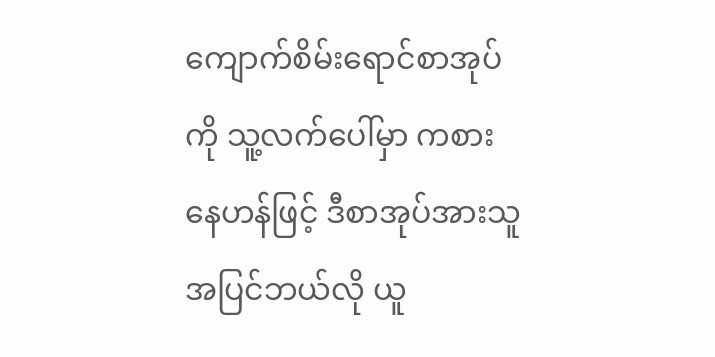ကျောက်စိမ်းရောင်စာအုပ်ကို သူ့လက်ပေါ်မှာ ကစားနေဟန်ဖြင့် ဒီစာအုပ်အားသူအပြင်ဘယ်လို ယူ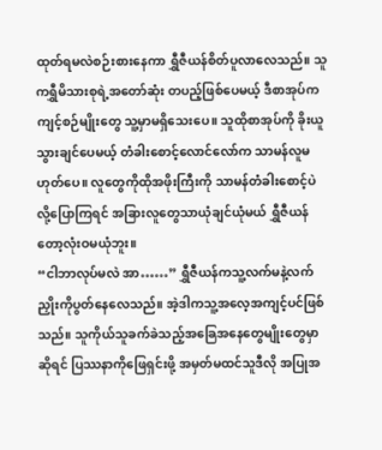ထုတ်ရမလဲစဉ်းစားနေကာ ရွှီဇီယန်စိတ်ပူလာလေသည်။ သူကရွှီမိသားစုရဲ့အတော်ဆုံး တပည့်ဖြစ်ပေမယ့် ဒီစာအုပ်ကကျင့်စဉ်မျိုးတွေ သူ့မှာမရှိသေးပေ။ သူထိုစာအုပ်ကို ခိုးယူသွားချင်ပေမယ့် တံခါးစောင့်လောင်လော်က သာမန်လူမဟုတ်ပေ။ လူတွေကိုထိုအဖိုးကြီးကို သာမန်တံခါးစောင့်ပဲလို့ပြောကြရင် အခြားလူတွေသာယုံချင်ယုံမယ် ရွှီဇီယန်တော့လုံးဝမယုံဘူး။
“ငါဘာလုပ်မလဲ အာ……” ရွှီဇီယန်ကသူ့လက်မနဲ့လက်ညှိုးကိုပွတ်နေလေသည်။ အဲ့ဒါကသူ့အလေ့အကျင့်ပင်ဖြစ်သည်။ သူကိုယ်သူခက်ခဲသည့်အခြေအနေတွေမျိုးတွေမှာဆိုရင် ပြဿနာကိုဖြေရှင်းဖို့ အမှတ်မထင်သူဒီလို အပြုအ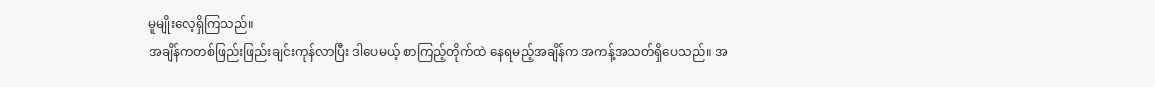မူမျိုးလေ့ရှိကြသည်။
အချိန်ကတစ်ဖြည်းဖြည်းချင်းကုန်လာပြီး ဒါပေမယ့် စာကြည့်တိုက်ထဲ နေရမည့်အချိန်က အကန့်အသတ်ရှိပေသည်။ အ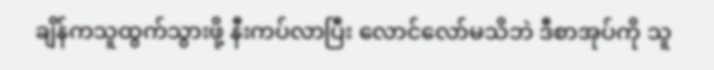ချိန်ကသူထွက်သွားဖို့ နီးကပ်လာပြီး လောင်လော်မသိဘဲ ဒီစာအုပ်ကို သူ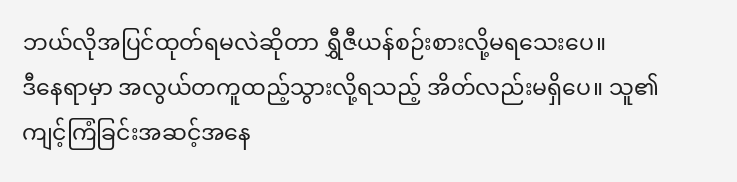ဘယ်လိုအပြင်ထုတ်ရမလဲဆိုတာ ရွှီဇီယန်စဉ်းစားလို့မရသေးပေ။
ဒီနေရာမှာ အလွယ်တကူထည့်သွားလို့ရသည့် အိတ်လည်းမရှိပေ။ သူ၏ကျင့်ကြံခြင်းအဆင့်အနေ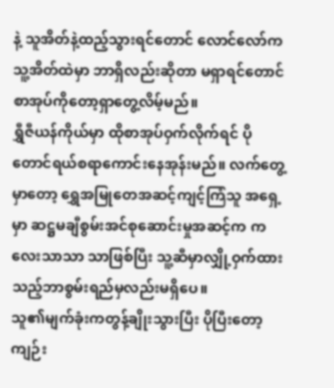နဲ့ သူအိတ်နဲ့ထည့်သွားရင်တောင် လောင်လော်ကသူ့အိတ်ထဲမှာ ဘာရှိလည်းဆိုတာ မရှာရင်တောင် စာအုပ်ကိုတော့ရှာတွေ့လိမ့်မည်။
ရွှီဇီယန်ကိုယ်မှာ ထိုစာအုပ်ဝှက်လိုက်ရင် ပိုတောင်ရယ်စရာကောင်းနေအုန်းမည်။ လက်တွေ့မှာတော့ ရွှေအမြုတေအဆင့်ကျင့်ကြံသူ အရှေ့မှာ ဆဋ္ဌမချီစွမ်းအင်စုဆောင်းမှုအဆင့်က ကလေးသာသာ သာဖြစ်ပြီး သူ့ဆီမှာလျှို့ဝှက်ထားသည့်ဘာစွမ်းရည်မှလည်းမရှိပေ။
သူ၏မျက်ခုံးကတွန့်ချိုးသွားပြီး ပိုပြီးတော့ကျဉ်း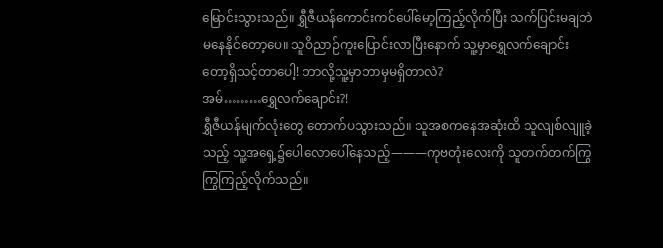မြောင်းသွားသည်။ ရွှီဇီယန်ကောင်းကင်ပေါ်မော့ကြည့်လိုက်ပြီး သက်ပြင်းမချဘဲမနေနိုင်တော့ပေ။ သူဝိညာဉ်ကူးပြောင်းလာပြီးနောက် သူ့မှာရွှေလက်ချောင်းတော့ရှိသင့်တာပေါ့! ဘာလို့သူ့မှာဘာမှမရှိတာလဲ?
အမ်………ရွှေလက်ချောင်း?!
ရွှီဇီယန်မျက်လုံးတွေ တောက်ပသွားသည်။ သူအစကနေအဆုံးထိ သူလျစ်လျူခဲ့သည့် သူ့အရှေ့၌ပေါလောပေါ်နေသည့်———ကုဗတုံးလေးကို သူတက်တက်ကြွကြွကြည့်လိုက်သည်။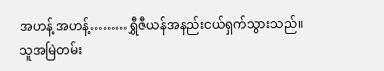အဟန့် အဟန့်………ရွှီဇီယန်အနည်းငယ်ရှက်သွားသည်။ သူအမြဲတမ်း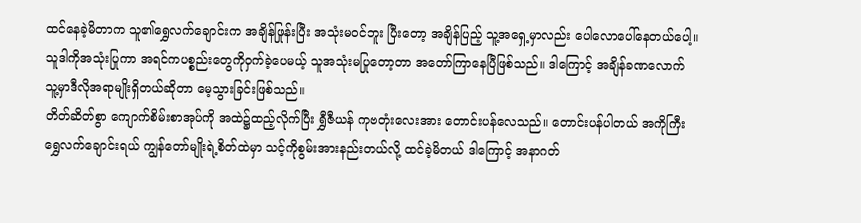ထင်နေခဲ့မိတာက သူ၏ရွှေလက်ချောင်းက အချိန်ဖြုန်းပြီး အသုံးမဝင်ဘူး ပြီးတော့ အချိန်ပြည့် သူ့အရှေ့မှာလည်း ပေါလောပေါ်နေတယ်ပေါ့။ သူဒါကိုအသုံးပြုကာ အရင်ကပစ္စည်းတွေကိုဝှက်ခဲ့ပေမယ့် သူအသုံးမပြုတော့တာ အတော်ကြာနေပြီဖြစ်သည်။ ဒါကြောင့် အချိန်ခဏလောက် သူ့မှာဒီလိုအရာမျိုးရှိတယ်ဆိုတာ မေ့သွားခြင်းဖြစ်သည်။
တိတ်ဆိတ်စွာ ကျောက်စိမ်းစာအုပ်ကို အထဲ၌ထည့်လိုက်ပြီး ရွှီဇီယန် ကုဗတုံးလေးအား တောင်းပန်လေသည်။ တောင်းပန်ပါတယ် အကိုကြီးရွှေလက်ချောင်းရယ် ကျွန်တော်မျိုးရဲ့စိတ်ထဲမှာ သင့်ကိုစွမ်းအားနည်းတယ်လို့ ထင်ခဲ့မိတယ် ဒါကြောင့် အနာဂတ်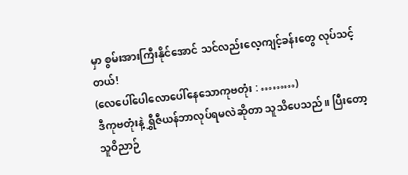မှာ စွမ်းအားကြီးနိုင်အောင် သင်လည်းလေ့ကျင့်ခန်းတွေ လုပ်သင့်တယ်!
(လေပေါ်ပေါလောပေါ်နေသောကုဗတုံး : ………)
ဒီကုဗတုံးနဲ့ ရွှီဇီယန်ဘာလုပ်ရမလဲဆိုတာ သူသိပေသည်။ ပြီးတော့ သူဝိညာဉ်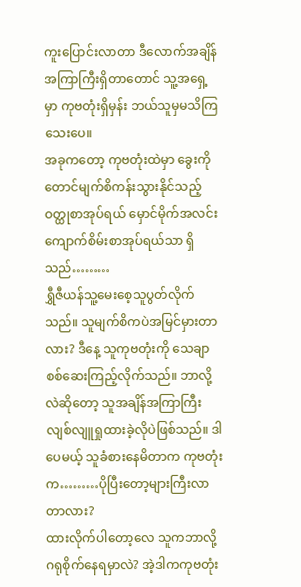ကူးပြောင်းလာတာ ဒီလောက်အချိန်အကြာကြီးရှိတာတောင် သူ့အရှေ့မှာ ကုဗတုံးရှိမှန်း ဘယ်သူမှမသိကြသေးပေ။
အခုကတော့ ကုဗတုံးထဲမှာ ခွေးကိုတောင်မျက်စိကန်းသွားနိုင်သည့် ဝတ္ထုစာအုပ်ရယ် မှောင်မိုက်အလင်းကျောက်စိမ်းစာအုပ်ရယ်သာ ရှိသည်………
ရွှီဇီယန်သူ့မေးစေ့သူပွတ်လိုက်သည်။ သူမျက်စိကပဲအမြင်မှားတာလား? ဒီနေ့ သူကုဗတုံးကို သေချာစစ်ဆေးကြည့်လိုက်သည်။ ဘာလို့လဲဆိုတော့ သူအချိန်အကြာကြီး လျစ်လျူရှုထားခဲ့လိုပဲဖြစ်သည်။ ဒါပေမယ့် သူခံစားနေမိတာက ကုဗတုံးက………ပိုပြီးတော့များကြီးလာတာလား?
ထားလိုက်ပါတော့လေ သူကဘာလို့ဂရုစိုက်နေရမှာလဲ? အဲ့ဒါကကုဗတုံး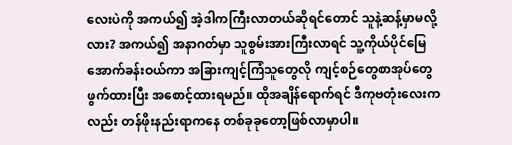လေးပဲကို အကယ်၍ အဲ့ဒါကကြီးလာတယ်ဆိုရင်တောင် သူနဲ့ဆန့်မှာမလို့လား? အကယ်၍ အနာဂတ်မှာ သူစွမ်းအားကြီးလာရင် သူ့ကိုယ်ပိုင်မြေအောက်ခန်းဝယ်ကာ အခြားကျင့်ကြံသူတွေလို ကျင့်စဉ်တွေစာအုပ်တွေဖွက်ထားပြီး အစောင့်ထားရမည်။ ထိုအချိန်ရောက်ရင် ဒီကုဗတုံးလေးကလည်း တန်ဖိုးနည်းရာကနေ တစ်ခုခုတော့ဖြစ်လာမှာပါ။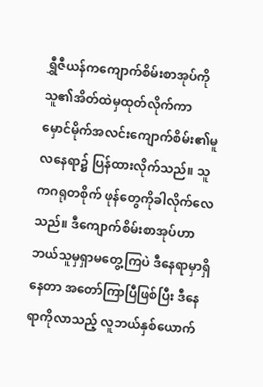ရွှီဇီယန်ကကျောက်စိမ်းစာအုပ်ကို သူ၏အိတ်ထဲမှထုတ်လိုက်ကာ မှောင်မိုက်အလင်းကျောက်စိမ်း၏မူလနေရာ၌ ပြန်ထားလိုက်သည်။ သူကဂရုတစိုက် ဖုန်တွေကိုခါလိုက်လေသည်။ ဒီကျောက်စိမ်းစာအုပ်ဟာ ဘယ်သူမှရှာမတွေ့ကြပဲ ဒီနေရာမှာရှိနေတာ အတော်ကြာပြီဖြစ်ပြီး ဒီနေရာကိုလာသည့် လူဘယ်နှစ်ယောက်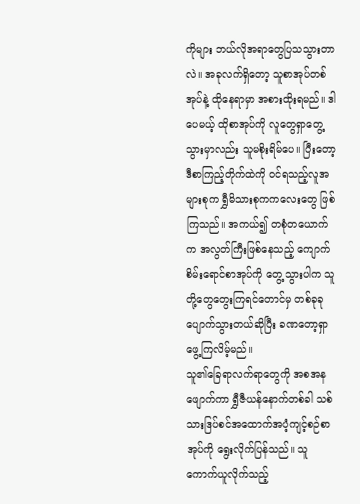ကိုများ ဘယ်လိုအရာတွေပြသသွားတာလဲ။ အခုလက်ရှိတော့ သူစာအုပ်တစ်အုပ်နဲ့ ထိုနေရာမှာ အစားထိုးရမည်။ ဒါပေမယ့် ထိုစာအုပ်ကို လူတွေရှာတွေ့သွားမှာလည်း သူမစိုးရိမ်ပေ။ ပြီးတော့ ဒီစာကြည့်တိုက်ထဲကို ဝင်ရသည့်လူအများစုက ရွှီမိသားစုကကလေးတွေ ဖြစ်ကြသည်။ အကယ်၍ တစုံတယောက်က အလွတ်ကြီးဖြစ်နေသည့် ကျောက်စိမ်းရောင်စာအုပ်ကို တွေ့သွားပါက သူတို့တွေတွေးကြရင်တောင်မှ တစ်ခုခုပျောက်သွားတယ်ဆိုပြီး ခဏတော့ရှာဖွေ့ကြလိမ့်မည်။
သူ၏ခြေရာလက်ရာတွေကို အစအနဖျောက်ကာ ရွှီဇီယန်နောက်တစ်ခါ သစ်သားဒြပ်စင်အထောက်အပံ့ကျင့်စဉ်စာအုပ်ကို ရွေးလိုက်ပြန်သည်။ သူကောက်ယူလိုက်သည့်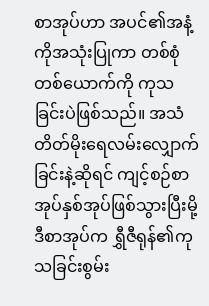စာအုပ်ဟာ အပင်၏အနံ့ကိုအသုံးပြုကာ တစ်စုံတစ်ယောက်ကို ကုသခြင်းပဲဖြစ်သည်။ အသံတိတ်မိုးရေလမ်းလျှောက်ခြင်းနဲ့ဆိုရင် ကျင့်စဉ်စာအုပ်နှစ်အုပ်ဖြစ်သွားပြီးမို့ ဒီစာအုပ်က ရွှီဇီရုန်၏ကုသခြင်းစွမ်း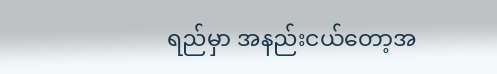ရည်မှာ အနည်းငယ်တော့အ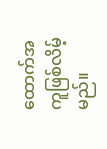ထောက်အကူဖြစ်လိမ့်မည်။